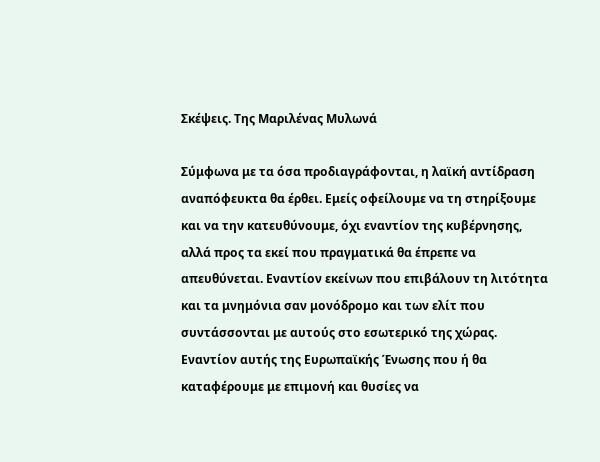Σκέψεις. Της Μαριλένας Μυλωνά

Σύμφωνα με τα όσα προδιαγράφονται, η λαϊκή αντίδραση αναπόφευκτα θα έρθει. Εμείς οφείλουμε να τη στηρίξουμε και να την κατευθύνουμε, όχι εναντίον της κυβέρνησης, αλλά προς τα εκεί που πραγματικά θα έπρεπε να απευθύνεται. Εναντίον εκείνων που επιβάλουν τη λιτότητα και τα μνημόνια σαν μονόδρομο και των ελίτ που συντάσσονται με αυτούς στο εσωτερικό της χώρας. Εναντίον αυτής της Ευρωπαϊκής Ένωσης που ή θα καταφέρουμε με επιμονή και θυσίες να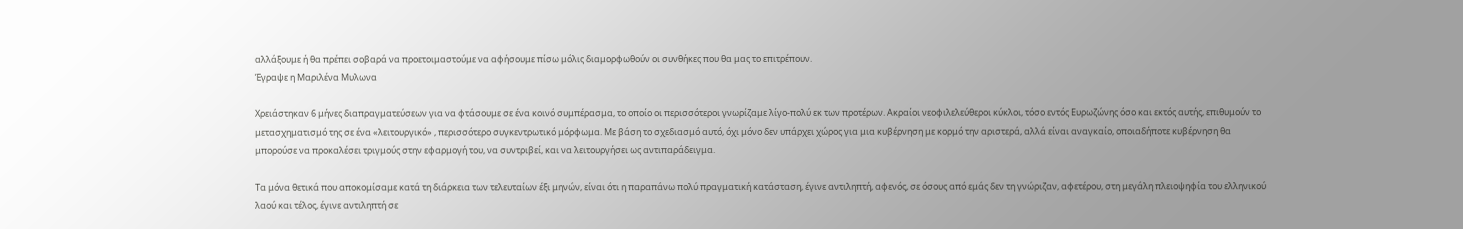αλλάξουμε ή θα πρέπει σοβαρά να προετοιμαστούμε να αφήσουμε πίσω μόλις διαμορφωθούν οι συνθήκες που θα μας το επιτρέπουν.
Έγραψε η Μαριλένα Μυλωνα

Χρειάστηκαν 6 μήνες διαπραγματεύσεων για να φτάσουμε σε ένα κοινό συμπέρασμα, το οποίο οι περισσότεροι γνωρίζαμε λίγο-πολύ εκ των προτέρων. Ακραίοι νεοφιλελεύθεροι κύκλοι, τόσο εντός Ευρωζώνης όσο και εκτός αυτής, επιθυμούν το μετασχηματισμό της σε ένα «λειτουργικό» , περισσότερο συγκεντρωτικό μόρφωμα. Με βάση το σχεδιασμό αυτό, όχι μόνο δεν υπάρχει χώρος για μια κυβέρνηση με κορμό την αριστερά, αλλά είναι αναγκαίο, οποιαδήποτε κυβέρνηση θα μπορούσε να προκαλέσει τριγμούς στην εφαρμογή του, να συντριβεί, και να λειτουργήσει ως αντιπαράδειγμα.

Τα μόνα θετικά που αποκομίσαμε κατά τη διάρκεια των τελευταίων έξι μηνών, είναι ότι η παραπάνω πολύ πραγματική κατάσταση, έγινε αντιληπτή, αφενός, σε όσους από εμάς δεν τη γνώριζαν, αφετέρου, στη μεγάλη πλειοψηφία του ελληνικού λαού και τέλος, έγινε αντιληπτή σε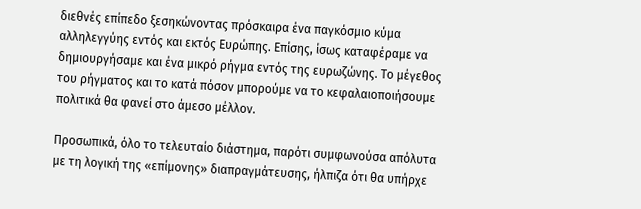διεθνές επίπεδο ξεσηκώνοντας πρόσκαιρα ένα παγκόσμιο κύμα αλληλεγγύης εντός και εκτός Ευρώπης. Επίσης, ίσως καταφέραμε να δημιουργήσαμε και ένα μικρό ρήγμα εντός της ευρωζώνης. Το μέγεθος του ρήγματος και το κατά πόσον μπορούμε να το κεφαλαιοποιήσουμε πολιτικά θα φανεί στο άμεσο μέλλον.

Προσωπικά, όλο το τελευταίο διάστημα, παρότι συμφωνούσα απόλυτα με τη λογική της «επίμονης» διαπραγμάτευσης, ήλπιζα ότι θα υπήρχε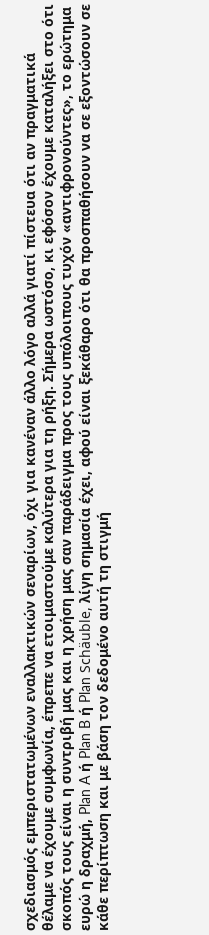σχεδιασμός εμπεριστατωμένων εναλλακτικών σεναρίων, όχι για κανέναν άλλο λόγο αλλά γιατί πίστευα ότι αν πραγματικά θέλαμε να έχουμε συμφωνία, έπρεπε να ετοιμαστούμε καλύτερα για τη ρήξη. Σήμερα ωστόσο, κι εφόσον έχουμε καταλήξει στο ότι σκοπός τους είναι η συντριβή μας και η χρήση μας σαν παράδειγμα προς τους υπόλοιπους τυχόν «αντιφρονούντες», το ερώτημα ευρώ η δραχμή, Plan A ή Plan B ή Plan Schäuble, λίγη σημασία έχει, αφού είναι ξεκάθαρο ότι θα προσπαθήσουν να σε εξοντώσουν σε κάθε περίπτωση και με βάση τον δεδομένο αυτή τη στιγμή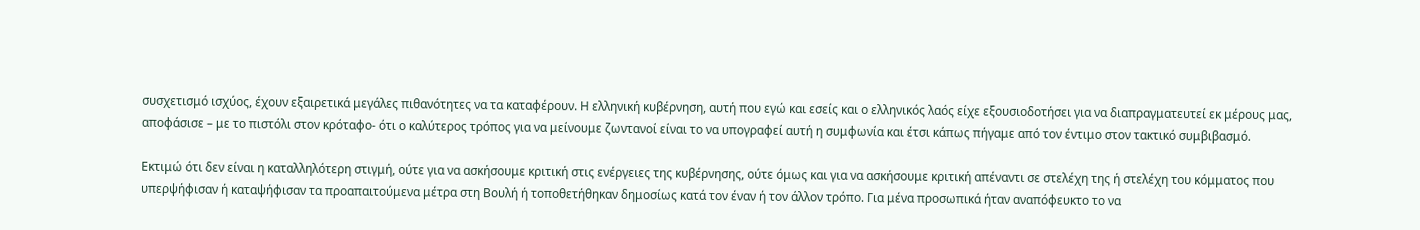συσχετισμό ισχύος, έχουν εξαιρετικά μεγάλες πιθανότητες να τα καταφέρουν. Η ελληνική κυβέρνηση, αυτή που εγώ και εσείς και ο ελληνικός λαός είχε εξουσιοδοτήσει για να διαπραγματευτεί εκ μέρους μας, αποφάσισε – με το πιστόλι στον κρόταφο- ότι ο καλύτερος τρόπος για να μείνουμε ζωντανοί είναι το να υπογραφεί αυτή η συμφωνία και έτσι κάπως πήγαμε από τον έντιμο στον τακτικό συμβιβασμό.

Εκτιμώ ότι δεν είναι η καταλληλότερη στιγμή, ούτε για να ασκήσουμε κριτική στις ενέργειες της κυβέρνησης, ούτε όμως και για να ασκήσουμε κριτική απέναντι σε στελέχη της ή στελέχη του κόμματος που υπερψήφισαν ή καταψήφισαν τα προαπαιτούμενα μέτρα στη Βουλή ή τοποθετήθηκαν δημοσίως κατά τον έναν ή τον άλλον τρόπο. Για μένα προσωπικά ήταν αναπόφευκτο το να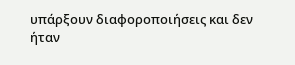υπάρξουν διαφοροποιήσεις και δεν ήταν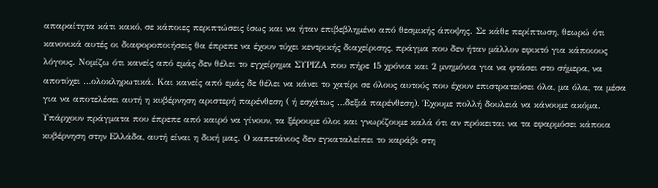απαραίτητα κάτι κακό, σε κάποιες περιπτώσεις ίσως και να ήταν επιβεβλημένο από θεσμικής άποψης. Σε κάθε περίπτωση, θεωρώ ότι κανονικά αυτές οι διαφοροποιήσεις θα έπρεπε να έχουν τύχει κεντρικής διαχείρισης, πράγμα που δεν ήταν μάλλον εφικτό για κάποιους λόγους. Νομίζω ότι κανείς από εμάς δεν θέλει το εγχείρημα ΣΥΡΙΖΑ που πήρε 15 χρόνια και 2 μνημόνια για να φτάσει στο σήμερα, να αποτύχει …ολοκληρωτικά. Και κανείς από εμάς δε θέλει να κάνει το χατίρι σε όλους αυτούς που έχουν επιστρατεύσει όλα, μα όλα, τα μέσα για να αποτελέσει αυτή η κυβέρνηση αριστερή παρένθεση ( ή εσχάτως …δεξιά παρένθεση). Έχουμε πολλή δουλειά να κάνουμε ακόμα. Υπάρχουν πράγματα που έπρεπε από καιρό να γίνουν, τα ξέρουμε όλοι και γνωρίζουμε καλά ότι αν πρόκειται να τα εφαρμόσει κάποια κυβέρνηση στην Ελλάδα, αυτή είναι η δική μας. Ο καπετάνιος δεν εγκαταλείπει το καράβι στη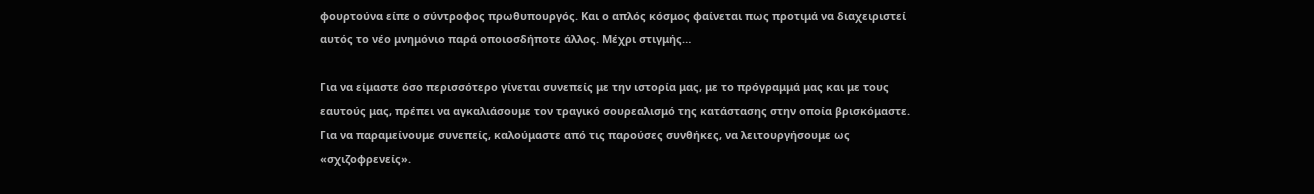φουρτούνα είπε ο σύντροφος πρωθυπουργός. Και ο απλός κόσμος φαίνεται πως προτιμά να διαχειριστεί αυτός το νέο μνημόνιο παρά οποιοσδήποτε άλλος. Μέχρι στιγμής…

Για να είμαστε όσο περισσότερο γίνεται συνεπείς με την ιστορία μας, με το πρόγραμμά μας και με τους εαυτούς μας, πρέπει να αγκαλιάσουμε τον τραγικό σουρεαλισμό της κατάστασης στην οποία βρισκόμαστε. Για να παραμείνουμε συνεπείς, καλούμαστε από τις παρούσες συνθήκες, να λειτουργήσουμε ως «σχιζοφρενείς».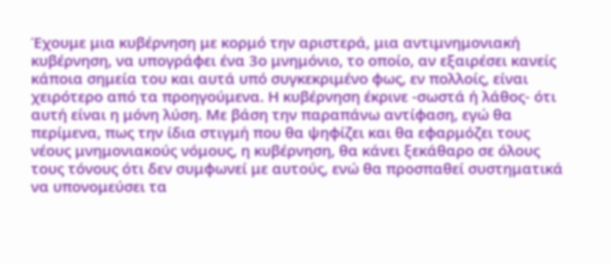Έχουμε μια κυβέρνηση με κορμό την αριστερά, μια αντιμνημονιακή κυβέρνηση, να υπογράφει ένα 3ο μνημόνιο, το οποίο, αν εξαιρέσει κανείς κάποια σημεία του και αυτά υπό συγκεκριμένο φως, εν πολλοίς, είναι χειρότερο από τα προηγούμενα. Η κυβέρνηση έκρινε -σωστά ή λάθος- ότι αυτή είναι η μόνη λύση. Με βάση την παραπάνω αντίφαση, εγώ θα περίμενα, πως την ίδια στιγμή που θα ψηφίζει και θα εφαρμόζει τους νέους μνημονιακούς νόμους, η κυβέρνηση, θα κάνει ξεκάθαρο σε όλους τους τόνους ότι δεν συμφωνεί με αυτούς, ενώ θα προσπαθεί συστηματικά να υπονομεύσει τα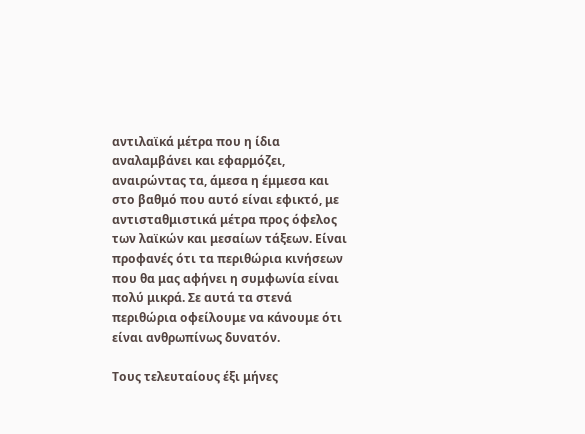αντιλαϊκά μέτρα που η ίδια αναλαμβάνει και εφαρμόζει, αναιρώντας τα, άμεσα η έμμεσα και στο βαθμό που αυτό είναι εφικτό, με αντισταθμιστικά μέτρα προς όφελος των λαϊκών και μεσαίων τάξεων. Είναι προφανές ότι τα περιθώρια κινήσεων που θα μας αφήνει η συμφωνία είναι πολύ μικρά. Σε αυτά τα στενά περιθώρια οφείλουμε να κάνουμε ότι είναι ανθρωπίνως δυνατόν.

Τους τελευταίους έξι μήνες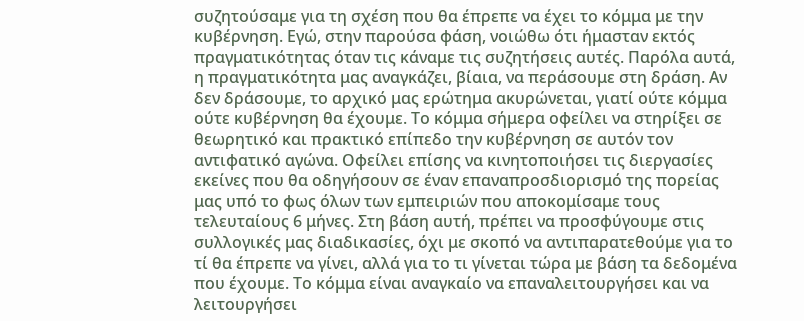συζητούσαμε για τη σχέση που θα έπρεπε να έχει το κόμμα με την κυβέρνηση. Εγώ, στην παρούσα φάση, νοιώθω ότι ήμασταν εκτός πραγματικότητας όταν τις κάναμε τις συζητήσεις αυτές. Παρόλα αυτά, η πραγματικότητα μας αναγκάζει, βίαια, να περάσουμε στη δράση. Αν δεν δράσουμε, το αρχικό μας ερώτημα ακυρώνεται, γιατί ούτε κόμμα ούτε κυβέρνηση θα έχουμε. Το κόμμα σήμερα οφείλει να στηρίξει σε θεωρητικό και πρακτικό επίπεδο την κυβέρνηση σε αυτόν τον αντιφατικό αγώνα. Οφείλει επίσης να κινητοποιήσει τις διεργασίες εκείνες που θα οδηγήσουν σε έναν επαναπροσδιορισμό της πορείας μας υπό το φως όλων των εμπειριών που αποκομίσαμε τους τελευταίους 6 μήνες. Στη βάση αυτή, πρέπει να προσφύγουμε στις συλλογικές μας διαδικασίες, όχι με σκοπό να αντιπαρατεθούμε για το τί θα έπρεπε να γίνει, αλλά για το τι γίνεται τώρα με βάση τα δεδομένα που έχουμε. Το κόμμα είναι αναγκαίο να επαναλειτουργήσει και να λειτουργήσει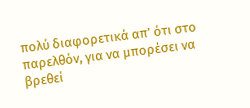πολύ διαφορετικά απ’ ότι στο παρελθόν, για να μπορέσει να βρεθεί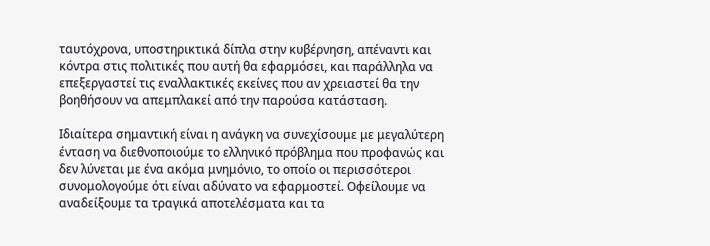ταυτόχρονα, υποστηρικτικά δίπλα στην κυβέρνηση, απέναντι και κόντρα στις πολιτικές που αυτή θα εφαρμόσει, και παράλληλα να επεξεργαστεί τις εναλλακτικές εκείνες που αν χρειαστεί θα την βοηθήσουν να απεμπλακεί από την παρούσα κατάσταση.

Ιδιαίτερα σημαντική είναι η ανάγκη να συνεχίσουμε με μεγαλύτερη ένταση να διεθνοποιούμε το ελληνικό πρόβλημα που προφανώς και δεν λύνεται με ένα ακόμα μνημόνιο, το οποίο οι περισσότεροι συνομολογούμε ότι είναι αδύνατο να εφαρμοστεί. Οφείλουμε να αναδείξουμε τα τραγικά αποτελέσματα και τα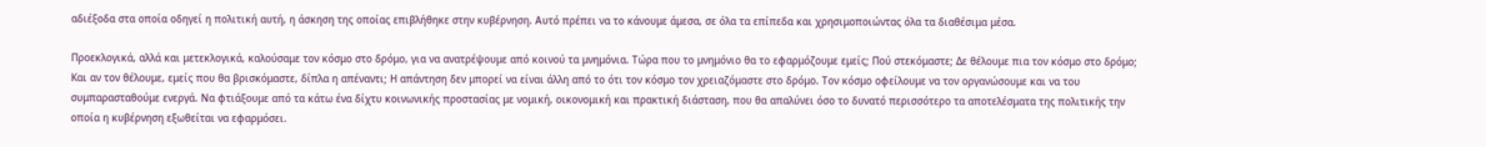αδιέξοδα στα οποία οδηγεί η πολιτική αυτή, η άσκηση της οποίας επιβλήθηκε στην κυβέρνηση. Αυτό πρέπει να το κάνουμε άμεσα, σε όλα τα επίπεδα και χρησιμοποιώντας όλα τα διαθέσιμα μέσα.

Προεκλογικά, αλλά και μετεκλογικά, καλούσαμε τον κόσμο στο δρόμο, για να ανατρέψουμε από κοινού τα μνημόνια. Τώρα που το μνημόνιο θα το εφαρμόζουμε εμείς; Πού στεκόμαστε; Δε θέλουμε πια τον κόσμο στο δρόμο; Και αν τον θέλουμε, εμείς που θα βρισκόμαστε, δίπλα η απέναντι; Η απάντηση δεν μπορεί να είναι άλλη από το ότι τον κόσμο τον χρειαζόμαστε στο δρόμο. Τον κόσμο οφείλουμε να τον οργανώσουμε και να του συμπαρασταθούμε ενεργά. Να φτιάξουμε από τα κάτω ένα δίχτυ κοινωνικής προστασίας με νομική, οικονομική και πρακτική διάσταση, που θα απαλύνει όσο το δυνατό περισσότερο τα αποτελέσματα της πολιτικής την οποία η κυβέρνηση εξωθείται να εφαρμόσει.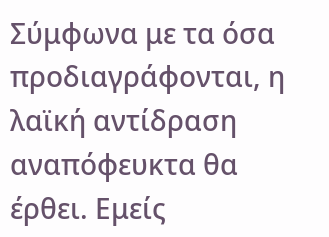Σύμφωνα με τα όσα προδιαγράφονται, η λαϊκή αντίδραση αναπόφευκτα θα έρθει. Εμείς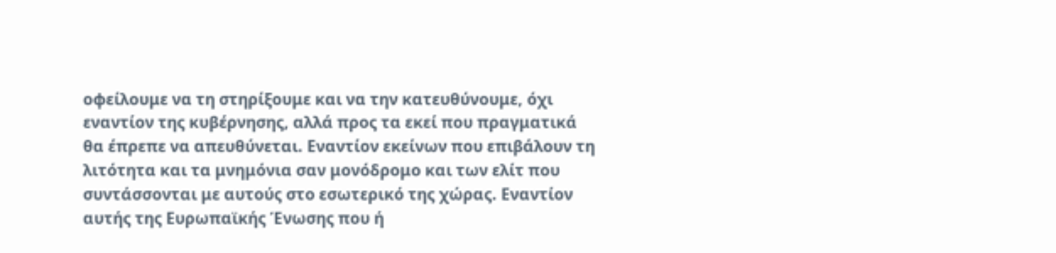οφείλουμε να τη στηρίξουμε και να την κατευθύνουμε, όχι εναντίον της κυβέρνησης, αλλά προς τα εκεί που πραγματικά θα έπρεπε να απευθύνεται. Εναντίον εκείνων που επιβάλουν τη λιτότητα και τα μνημόνια σαν μονόδρομο και των ελίτ που συντάσσονται με αυτούς στο εσωτερικό της χώρας. Εναντίον αυτής της Ευρωπαϊκής Ένωσης που ή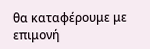θα καταφέρουμε με επιμονή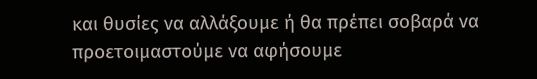και θυσίες να αλλάξουμε ή θα πρέπει σοβαρά να προετοιμαστούμε να αφήσουμε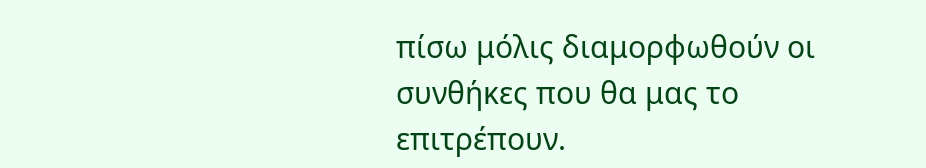πίσω μόλις διαμορφωθούν οι συνθήκες που θα μας το επιτρέπουν.